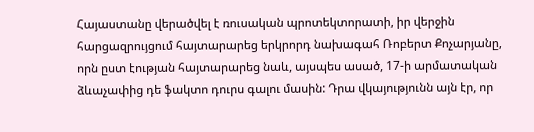Հայաստանը վերածվել է ռուսական պրոտեկտորատի, իր վերջին հարցազրույցում հայտարարեց երկրորդ նախագահ Ռոբերտ Քոչարյանը, որն ըստ էության հայտարարեց նաև, այսպես ասած, 17-ի արմատական ձևաչափից դե ֆակտո դուրս գալու մասին: Դրա վկայությունն այն էր, որ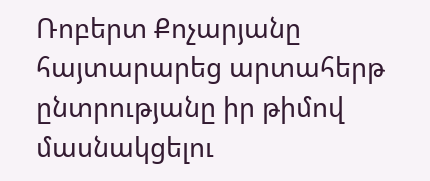Ռոբերտ Քոչարյանը հայտարարեց արտահերթ ընտրությանը իր թիմով մասնակցելու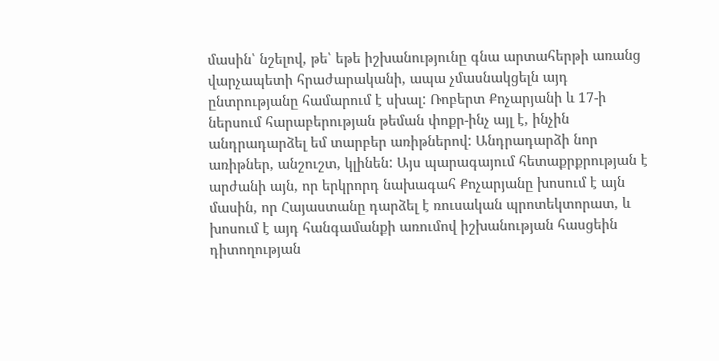մասին՝ նշելով, թե՝ եթե իշխանությունը գնա արտահերթի առանց վարչապետի հրաժարականի, ապա չմասնակցելն այդ ընտրությանը համարում է սխալ: Ռոբերտ Քոչարյանի և 17-ի ներսում հարաբերության թեման փոքր-ինչ այլ է, ինչին անդրադարձել եմ տարբեր առիթներով: Անդրադարձի նոր առիթներ, անշուշտ, կլինեն: Այս պարագայում հետաքրքրության է արժանի այն, որ երկրորդ նախագահ Քոչարյանը խոսում է այն մասին, որ Հայաստանը դարձել է ռուսական պրոտեկտորատ, և խոսում է այդ հանգամանքի առումով իշխանության հասցեին դիտողության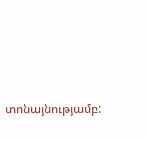տոնայնությամբ: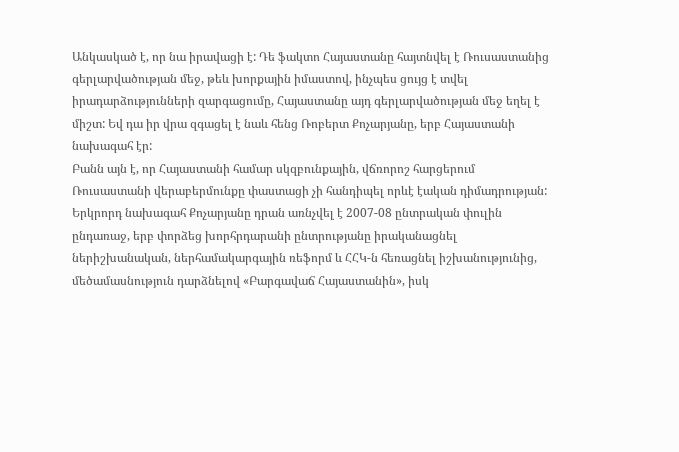Անկասկած է, որ նա իրավացի է: Դե ֆակտո Հայաստանը հայտնվել է Ռուսաստանից գերլարվածության մեջ, թեև խորքային իմաստով, ինչպես ցույց է տվել իրադարձությունների զարգացումը, Հայաստանը այդ գերլարվածության մեջ եղել է միշտ: Եվ դա իր վրա զգացել է նաև հենց Ռոբերտ Քոչարյանը, երբ Հայաստանի նախագահ էր:
Բանն այն է, որ Հայաստանի համար սկզբունքային, վճռորոշ հարցերում Ռուսաստանի վերաբերմունքը փաստացի չի հանդիպել որևէ էական դիմադրության: Երկրորդ նախագահ Քոչարյանը դրան առնչվել է 2007-08 ընտրական փուլին ընդառաջ, երբ փորձեց խորհրդարանի ընտրությանը իրականացնել ներիշխանական, ներհամակարգային ռեֆորմ և ՀՀԿ-ն հեռացնել իշխանությունից, մեծամասնություն դարձնելով «Բարգավաճ Հայաստանին», իսկ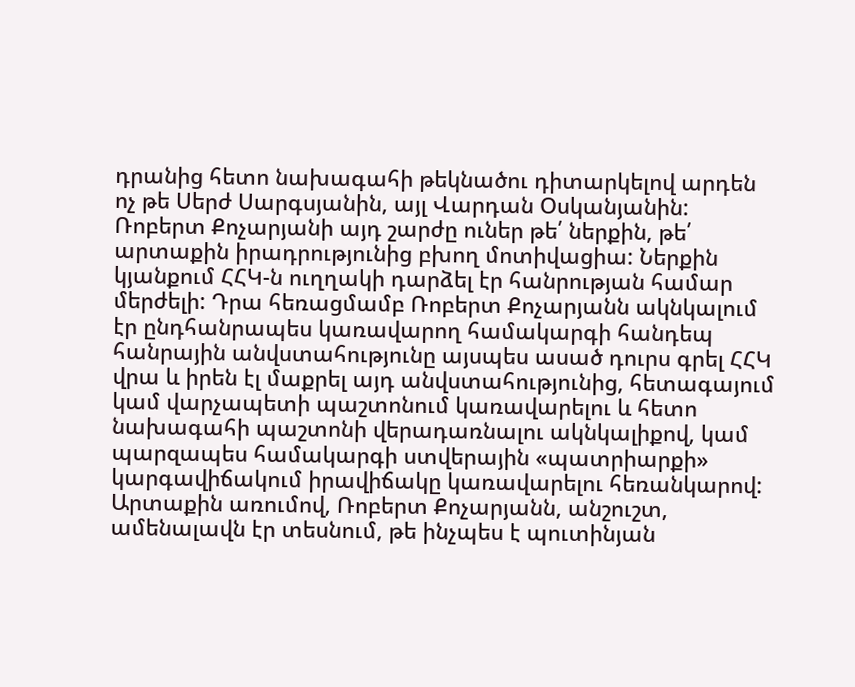դրանից հետո նախագահի թեկնածու դիտարկելով արդեն ոչ թե Սերժ Սարգսյանին, այլ Վարդան Օսկանյանին: Ռոբերտ Քոչարյանի այդ շարժը ուներ թե՛ ներքին, թե՛ արտաքին իրադրությունից բխող մոտիվացիա: Ներքին կյանքում ՀՀԿ-ն ուղղակի դարձել էր հանրության համար մերժելի: Դրա հեռացմամբ Ռոբերտ Քոչարյանն ակնկալում էր ընդհանրապես կառավարող համակարգի հանդեպ հանրային անվստահությունը այսպես ասած դուրս գրել ՀՀԿ վրա և իրեն էլ մաքրել այդ անվստահությունից, հետագայում կամ վարչապետի պաշտոնում կառավարելու և հետո նախագահի պաշտոնի վերադառնալու ակնկալիքով, կամ պարզապես համակարգի ստվերային «պատրիարքի» կարգավիճակում իրավիճակը կառավարելու հեռանկարով: Արտաքին առումով, Ռոբերտ Քոչարյանն, անշուշտ, ամենալավն էր տեսնում, թե ինչպես է պուտինյան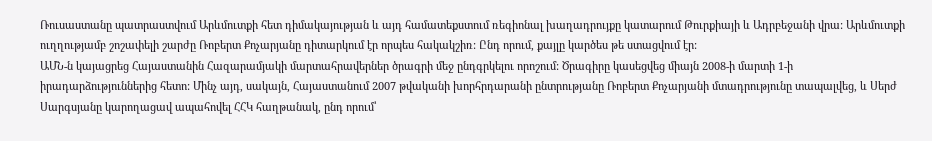Ռուսաստանը պատրաստվում Արևմուտքի հետ դիմակայության և այդ համատեքստում ռեգիոնալ խաղադրույքը կատարում Թուրքիայի և Ադրբեջանի վրա: Արևմուտքի ուղղությամբ շոշափելի շարժը Ռոբերտ Քոչարյանը դիտարկում էր որպես հակակշիռ: Ընդ որում, քայլը կարծես թե ստացվում էր:
ԱՄՆ-ն կայացրեց Հայաստանին Հազարամյակի մարտահրավերներ ծրագրի մեջ ընդգրկելու որոշում: Ծրագիրը կասեցվեց միայն 2008-ի մարտի 1-ի իրադարձություններից հետո: Մինչ այդ, սակայն, Հայաստանում 2007 թվականի խորհրդարանի ընտրությանը Ռոբերտ Քոչարյանի մտադրությունը տապալվեց, և Սերժ Սարգսյանը կարողացավ ապահովել ՀՀԿ հաղթանակ, ընդ որում՝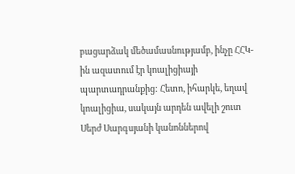բացարձակ մեծամասնությամբ, ինչը ՀՀԿ-ին ազատում էր կոալիցիայի պարտադրանքից: Հետո, իհարկե, եղավ կոալիցիա, սակայն արդեն ավելի շուտ Սերժ Սարգսյանի կանոններով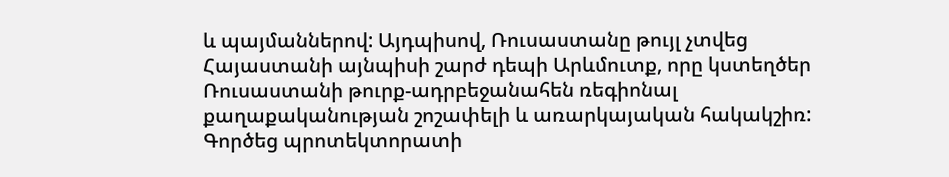և պայմաններով: Այդպիսով, Ռուսաստանը թույլ չտվեց Հայաստանի այնպիսի շարժ դեպի Արևմուտք, որը կստեղծեր Ռուսաստանի թուրք-ադրբեջանահեն ռեգիոնալ քաղաքականության շոշափելի և առարկայական հակակշիռ: Գործեց պրոտեկտորատի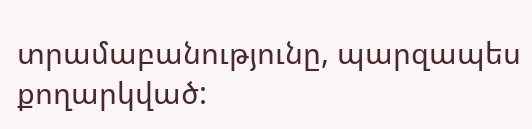տրամաբանությունը, պարզապես քողարկված: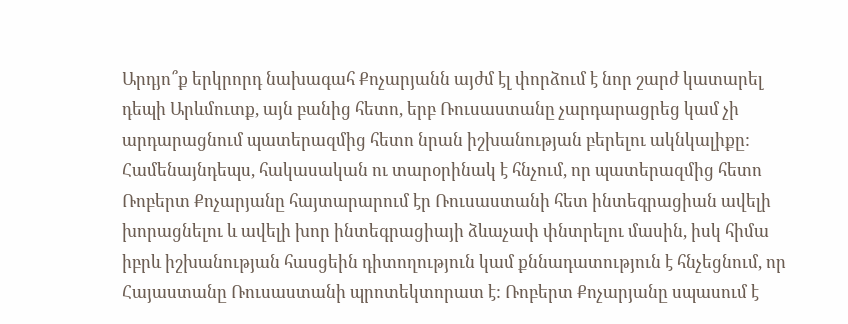Արդյո՞ք երկրորդ նախագահ Քոչարյանն այժմ էլ փորձում է նոր շարժ կատարել դեպի Արևմուտք, այն բանից հետո, երբ Ռուսաստանը չարդարացրեց կամ չի արդարացնում պատերազմից հետո նրան իշխանության բերելու ակնկալիքը: Համենայնդեպս, հակասական ու տարօրինակ է հնչում, որ պատերազմից հետո Ռոբերտ Քոչարյանը հայտարարում էր Ռուսաստանի հետ ինտեգրացիան ավելի խորացնելու և ավելի խոր ինտեգրացիայի ձևաչափ փնտրելու մասին, իսկ հիմա իբրև իշխանության հասցեին դիտողություն կամ քննադատություն է հնչեցնում, որ Հայաստանը Ռուսաստանի պրոտեկտորատ է: Ռոբերտ Քոչարյանը սպասում է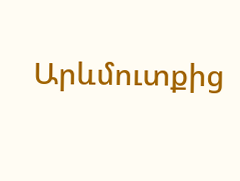Արևմուտքից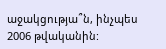աջակցությա՞ն, ինչպես 2006 թվականին: